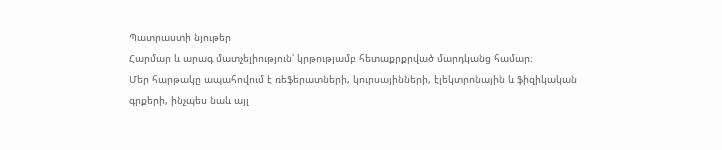Պատրաստի նյութեր
Հարմար և արագ մատչելիություն՝ կրթությամբ հետաքրքրված մարդկանց համար։
Մեր հարթակը ապահովում է ռեֆերատների, կուրսայինների, էլեկտրոնային և ֆիզիկական գրքերի, ինչպես նաև այլ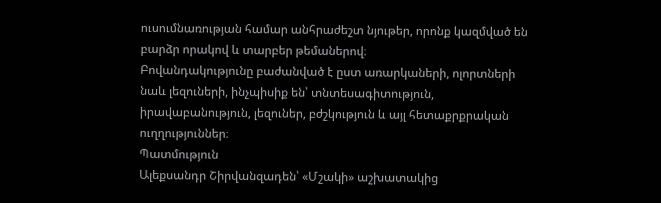ուսումնառության համար անհրաժեշտ նյութեր, որոնք կազմված են բարձր որակով և տարբեր թեմաներով։
Բովանդակությունը բաժանված է ըստ առարկաների, ոլորտների նաև լեզուների, ինչպիսիք են՝ տնտեսագիտություն, իրավաբանություն, լեզուներ, բժշկություն և այլ հետաքրքրական ուղղություններ։
Պատմություն
Ալեքսանդր Շիրվանզադեն՝ «Մշակի» աշխատակից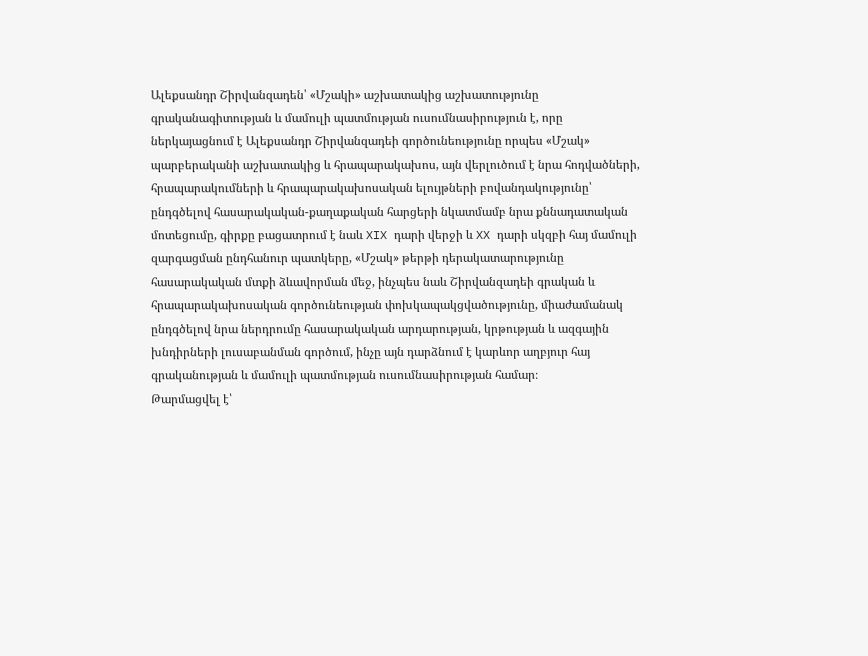Ալեքսանդր Շիրվանզադեն՝ «Մշակի» աշխատակից աշխատությունը գրականագիտության և մամուլի պատմության ուսումնասիրություն է, որը ներկայացնում է Ալեքսանդր Շիրվանզադեի գործունեությունը որպես «Մշակ» պարբերականի աշխատակից և հրապարակախոս, այն վերլուծում է նրա հոդվածների, հրապարակումների և հրապարակախոսական ելույթների բովանդակությունը՝ ընդգծելով հասարակական-քաղաքական հարցերի նկատմամբ նրա քննադատական մոտեցումը, գիրքը բացատրում է նաև XIX դարի վերջի և XX դարի սկզբի հայ մամուլի զարգացման ընդհանուր պատկերը, «Մշակ» թերթի դերակատարությունը հասարակական մտքի ձևավորման մեջ, ինչպես նաև Շիրվանզադեի գրական և հրապարակախոսական գործունեության փոխկապակցվածությունը, միաժամանակ ընդգծելով նրա ներդրումը հասարակական արդարության, կրթության և ազգային խնդիրների լուսաբանման գործում, ինչը այն դարձնում է կարևոր աղբյուր հայ գրականության և մամուլի պատմության ուսումնասիրության համար։
Թարմացվել է՝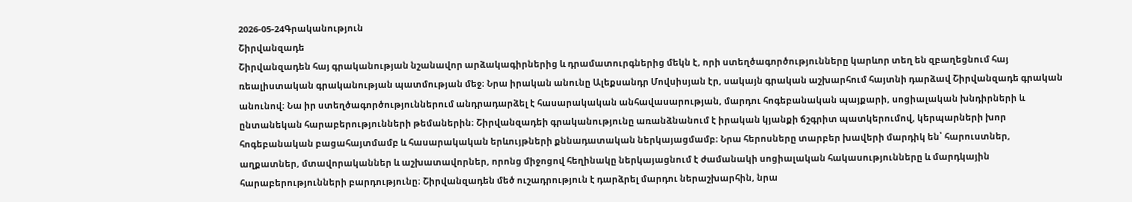2026-05-24Գրականություն
Շիրվանզադե
Շիրվանզադեն հայ գրականության նշանավոր արձակագիրներից և դրամատուրգներից մեկն է, որի ստեղծագործությունները կարևոր տեղ են զբաղեցնում հայ ռեալիստական գրականության պատմության մեջ։ Նրա իրական անունը Ալեքսանդր Մովսիսյան էր, սակայն գրական աշխարհում հայտնի դարձավ Շիրվանզադե գրական անունով։ Նա իր ստեղծագործություններում անդրադարձել է հասարակական անհավասարության, մարդու հոգեբանական պայքարի, սոցիալական խնդիրների և ընտանեկան հարաբերությունների թեմաներին։ Շիրվանզադեի գրականությունը առանձնանում է իրական կյանքի ճշգրիտ պատկերումով, կերպարների խոր հոգեբանական բացահայտմամբ և հասարակական երևույթների քննադատական ներկայացմամբ։ Նրա հերոսները տարբեր խավերի մարդիկ են՝ հարուստներ, աղքատներ, մտավորականներ և աշխատավորներ, որոնց միջոցով հեղինակը ներկայացնում է ժամանակի սոցիալական հակասությունները և մարդկային հարաբերությունների բարդությունը։ Շիրվանզադեն մեծ ուշադրություն է դարձրել մարդու ներաշխարհին, նրա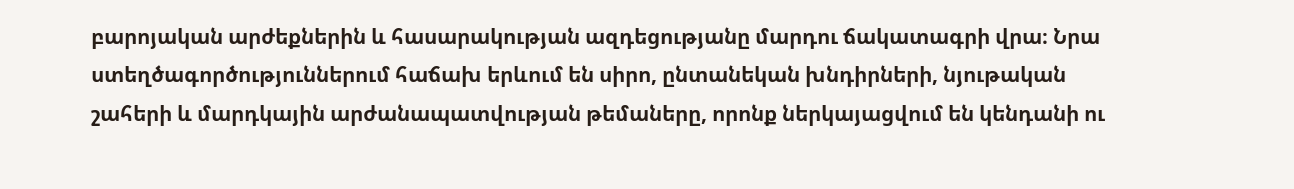բարոյական արժեքներին և հասարակության ազդեցությանը մարդու ճակատագրի վրա։ Նրա ստեղծագործություններում հաճախ երևում են սիրո, ընտանեկան խնդիրների, նյութական շահերի և մարդկային արժանապատվության թեմաները, որոնք ներկայացվում են կենդանի ու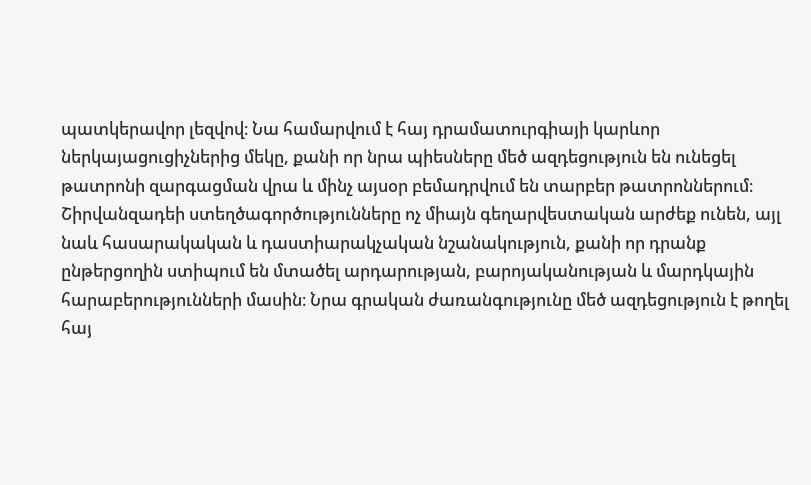պատկերավոր լեզվով։ Նա համարվում է հայ դրամատուրգիայի կարևոր ներկայացուցիչներից մեկը, քանի որ նրա պիեսները մեծ ազդեցություն են ունեցել թատրոնի զարգացման վրա և մինչ այսօր բեմադրվում են տարբեր թատրոններում։ Շիրվանզադեի ստեղծագործությունները ոչ միայն գեղարվեստական արժեք ունեն, այլ նաև հասարակական և դաստիարակչական նշանակություն, քանի որ դրանք ընթերցողին ստիպում են մտածել արդարության, բարոյականության և մարդկային հարաբերությունների մասին։ Նրա գրական ժառանգությունը մեծ ազդեցություն է թողել հայ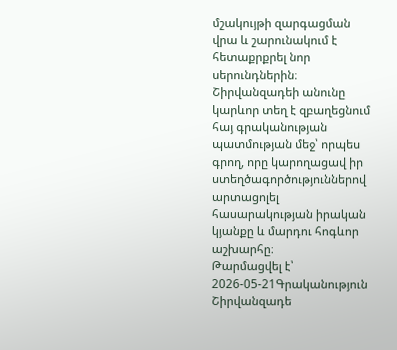մշակույթի զարգացման վրա և շարունակում է հետաքրքրել նոր սերունդներին։ Շիրվանզադեի անունը կարևոր տեղ է զբաղեցնում հայ գրականության պատմության մեջ՝ որպես գրող, որը կարողացավ իր ստեղծագործություններով արտացոլել հասարակության իրական կյանքը և մարդու հոգևոր աշխարհը։
Թարմացվել է՝ 2026-05-21Գրականություն
Շիրվանզադե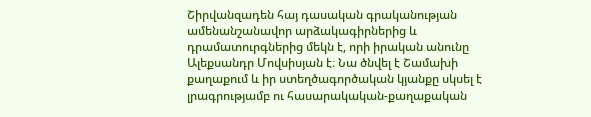Շիրվանզադեն հայ դասական գրականության ամենանշանավոր արձակագիրներից և դրամատուրգներից մեկն է, որի իրական անունը Ալեքսանդր Մովսիսյան է։ Նա ծնվել է Շամախի քաղաքում և իր ստեղծագործական կյանքը սկսել է լրագրությամբ ու հասարակական-քաղաքական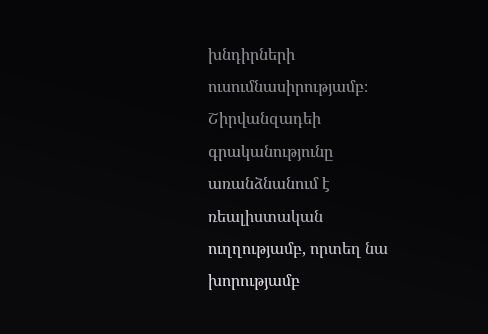խնդիրների ուսումնասիրությամբ։ Շիրվանզադեի գրականությունը առանձնանում է ռեալիստական ուղղությամբ, որտեղ նա խորությամբ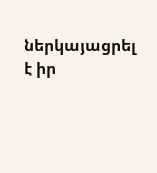ներկայացրել է իր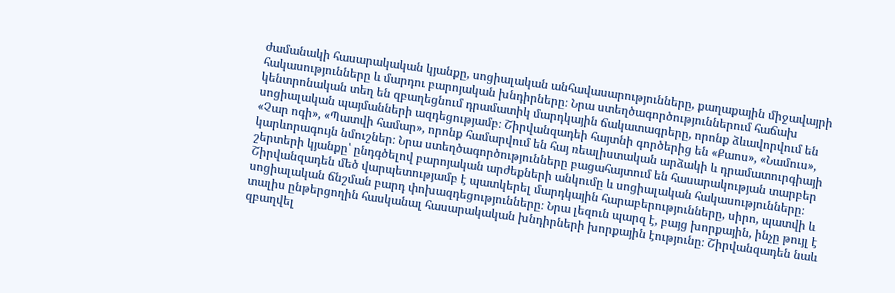ժամանակի հասարակական կյանքը, սոցիալական անհավասարությունները, քաղաքային միջավայրի հակասությունները և մարդու բարոյական խնդիրները։ Նրա ստեղծագործություններում հաճախ կենտրոնական տեղ են զբաղեցնում դրամատիկ մարդկային ճակատագրերը, որոնք ձևավորվում են սոցիալական պայմանների ազդեցությամբ։ Շիրվանզադեի հայտնի գործերից են «Քաոս», «Նամուս», «Չար ոգի», «Պատվի համար», որոնք համարվում են հայ ռեալիստական արձակի և դրամատուրգիայի կարևորագույն նմուշներ։ Նրա ստեղծագործությունները բացահայտում են հասարակության տարբեր շերտերի կյանքը՝ ընդգծելով բարոյական արժեքների անկումը և սոցիալական հակասությունները։ Շիրվանզադեն մեծ վարպետությամբ է պատկերել մարդկային հարաբերությունները, սիրո, պատվի և սոցիալական ճնշման բարդ փոխազդեցությունները։ Նրա լեզուն պարզ է, բայց խորքային, ինչը թույլ է տալիս ընթերցողին հասկանալ հասարակական խնդիրների խորքային էությունը։ Շիրվանզադեն նաև զբաղվել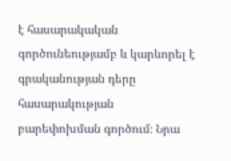է հասարակական գործունեությամբ և կարևորել է գրականության դերը հասարակության բարեփոխման գործում։ Նրա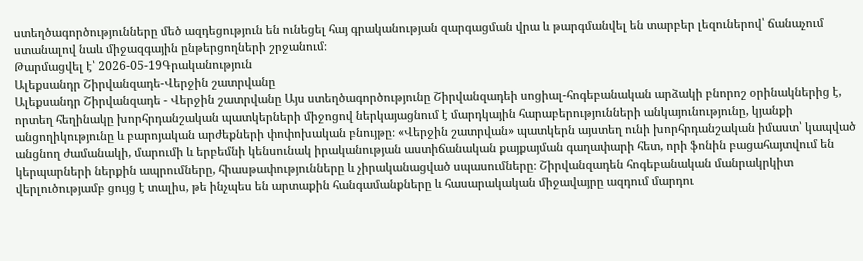ստեղծագործությունները մեծ ազդեցություն են ունեցել հայ գրականության զարգացման վրա և թարգմանվել են տարբեր լեզուներով՝ ճանաչում ստանալով նաև միջազգային ընթերցողների շրջանում։
Թարմացվել է՝ 2026-05-19Գրականություն
Ալեքսանդր Շիրվանզադե-Վերջին շատրվանը
Ալեքսանդր Շիրվանզադե - Վերջին շատրվանը Այս ստեղծագործությունը Շիրվանզադեի սոցիալ-հոգեբանական արձակի բնորոշ օրինակներից է, որտեղ հեղինակը խորհրդանշական պատկերների միջոցով ներկայացնում է մարդկային հարաբերությունների անկայունությունը, կյանքի անցողիկությունը և բարոյական արժեքների փոփոխական բնույթը։ «Վերջին շատրվան» պատկերն այստեղ ունի խորհրդանշական իմաստ՝ կապված անցնող ժամանակի, մարումի և երբեմնի կենսունակ իրականության աստիճանական քայքայման գաղափարի հետ, որի ֆոնին բացահայտվում են կերպարների ներքին ապրումները, հիասթափությունները և չիրականացված սպասումները։ Շիրվանզադեն հոգեբանական մանրակրկիտ վերլուծությամբ ցույց է տալիս, թե ինչպես են արտաքին հանգամանքները և հասարակական միջավայրը ազդում մարդու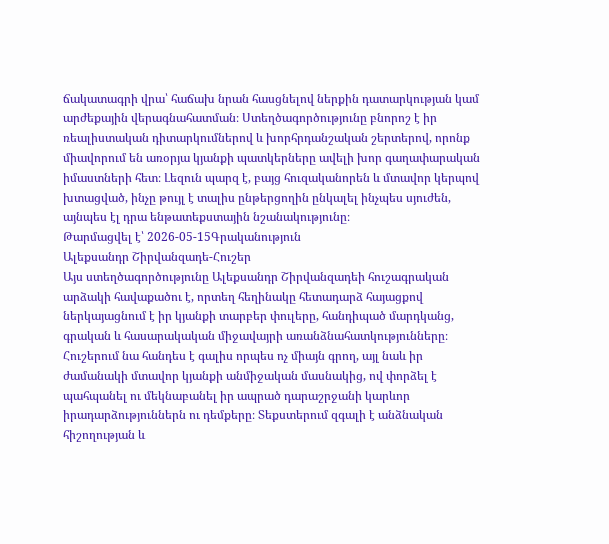ճակատագրի վրա՝ հաճախ նրան հասցնելով ներքին դատարկության կամ արժեքային վերագնահատման։ Ստեղծագործությունը բնորոշ է իր ռեալիստական դիտարկումներով և խորհրդանշական շերտերով, որոնք միավորում են առօրյա կյանքի պատկերները ավելի խոր գաղափարական իմաստների հետ։ Լեզուն պարզ է, բայց հուզականորեն և մտավոր կերպով խտացված, ինչը թույլ է տալիս ընթերցողին ընկալել ինչպես սյուժեն, այնպես էլ դրա ենթատեքստային նշանակությունը։
Թարմացվել է՝ 2026-05-15Գրականություն
Ալեքսանդր Շիրվանզադե-Հուշեր
Այս ստեղծագործությունը Ալեքսանդր Շիրվանզադեի հուշագրական արձակի հավաքածու է, որտեղ հեղինակը հետադարձ հայացքով ներկայացնում է իր կյանքի տարբեր փուլերը, հանդիպած մարդկանց, գրական և հասարակական միջավայրի առանձնահատկությունները։ Հուշերում նա հանդես է գալիս որպես ոչ միայն գրող, այլ նաև իր ժամանակի մտավոր կյանքի անմիջական մասնակից, ով փորձել է պահպանել ու մեկնաբանել իր ապրած դարաշրջանի կարևոր իրադարձություններն ու դեմքերը։ Տեքստերում զգալի է անձնական հիշողության և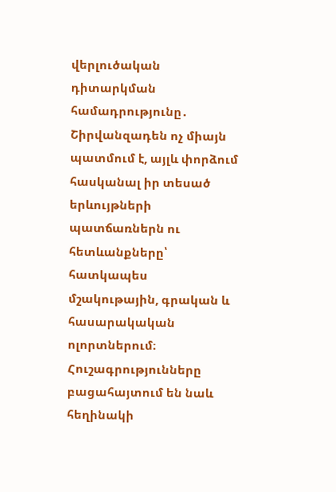վերլուծական դիտարկման համադրությունը․ Շիրվանզադեն ոչ միայն պատմում է, այլև փորձում հասկանալ իր տեսած երևույթների պատճառներն ու հետևանքները՝ հատկապես մշակութային, գրական և հասարակական ոլորտներում։ Հուշագրությունները բացահայտում են նաև հեղինակի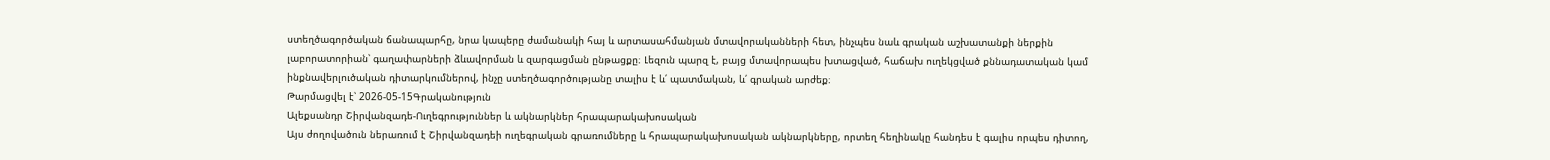ստեղծագործական ճանապարհը, նրա կապերը ժամանակի հայ և արտասահմանյան մտավորականների հետ, ինչպես նաև գրական աշխատանքի ներքին լաբորատորիան՝ գաղափարների ձևավորման և զարգացման ընթացքը։ Լեզուն պարզ է, բայց մտավորապես խտացված, հաճախ ուղեկցված քննադատական կամ ինքնավերլուծական դիտարկումներով, ինչը ստեղծագործությանը տալիս է և՛ պատմական, և՛ գրական արժեք։
Թարմացվել է՝ 2026-05-15Գրականություն
Ալեքսանդր Շիրվանզադե-Ուղեգրություններ և ակնարկներ հրապարակախոսական
Այս ժողովածուն ներառում է Շիրվանզադեի ուղեգրական գրառումները և հրապարակախոսական ակնարկները, որտեղ հեղինակը հանդես է գալիս որպես դիտող,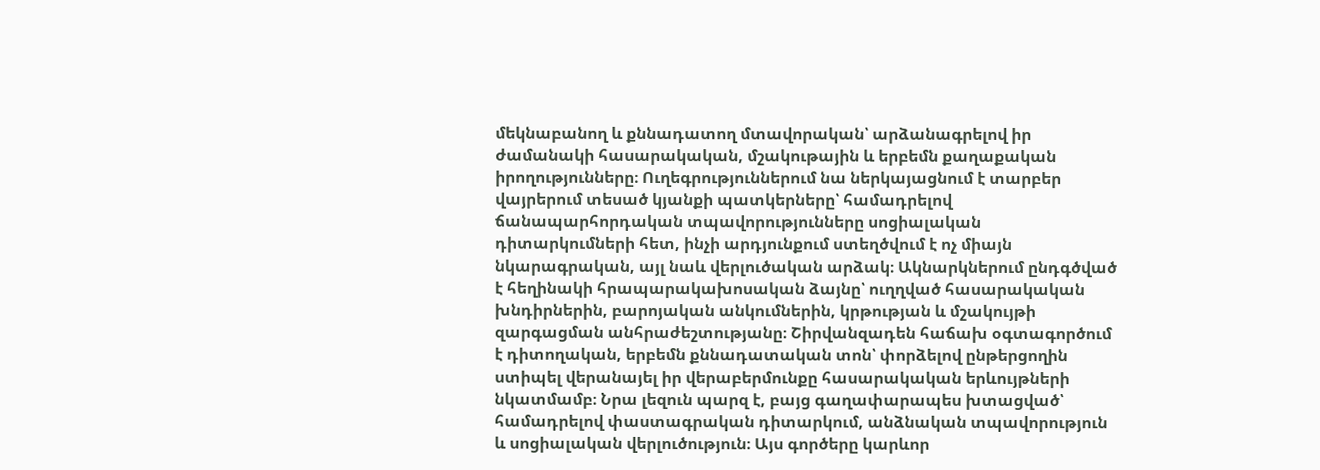մեկնաբանող և քննադատող մտավորական՝ արձանագրելով իր ժամանակի հասարակական, մշակութային և երբեմն քաղաքական իրողությունները։ Ուղեգրություններում նա ներկայացնում է տարբեր վայրերում տեսած կյանքի պատկերները՝ համադրելով ճանապարհորդական տպավորությունները սոցիալական դիտարկումների հետ, ինչի արդյունքում ստեղծվում է ոչ միայն նկարագրական, այլ նաև վերլուծական արձակ։ Ակնարկներում ընդգծված է հեղինակի հրապարակախոսական ձայնը՝ ուղղված հասարակական խնդիրներին, բարոյական անկումներին, կրթության և մշակույթի զարգացման անհրաժեշտությանը։ Շիրվանզադեն հաճախ օգտագործում է դիտողական, երբեմն քննադատական տոն՝ փորձելով ընթերցողին ստիպել վերանայել իր վերաբերմունքը հասարակական երևույթների նկատմամբ։ Նրա լեզուն պարզ է, բայց գաղափարապես խտացված՝ համադրելով փաստագրական դիտարկում, անձնական տպավորություն և սոցիալական վերլուծություն։ Այս գործերը կարևոր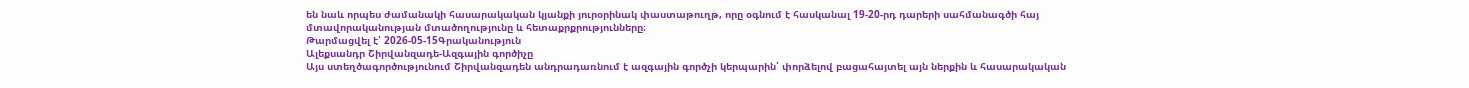են նաև որպես ժամանակի հասարակական կյանքի յուրօրինակ փաստաթուղթ, որը օգնում է հասկանալ 19-20-րդ դարերի սահմանագծի հայ մտավորականության մտածողությունը և հետաքրքրությունները։
Թարմացվել է՝ 2026-05-15Գրականություն
Ալեքսանդր Շիրվանզադե-Ազգային գործիչը
Այս ստեղծագործությունում Շիրվանզադեն անդրադառնում է ազգային գործչի կերպարին՝ փորձելով բացահայտել այն ներքին և հասարակական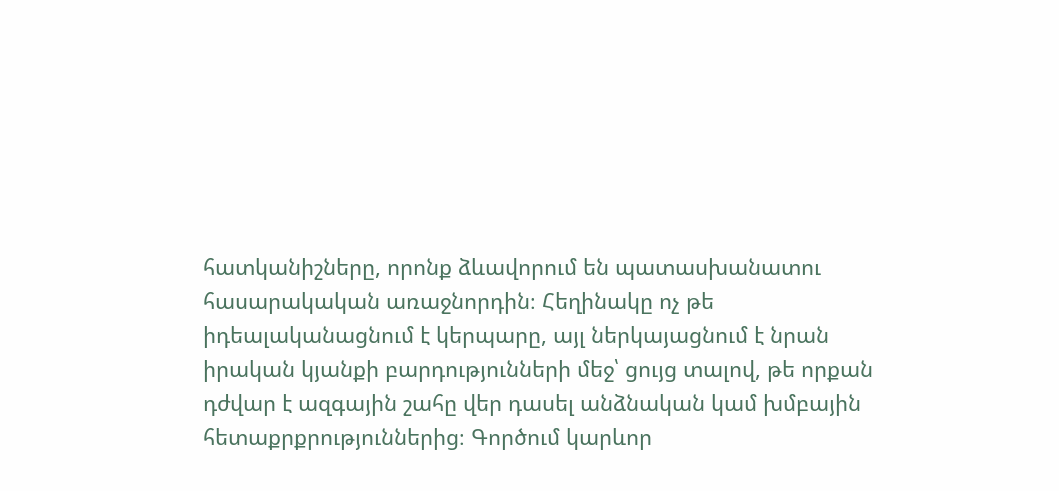հատկանիշները, որոնք ձևավորում են պատասխանատու հասարակական առաջնորդին։ Հեղինակը ոչ թե իդեալականացնում է կերպարը, այլ ներկայացնում է նրան իրական կյանքի բարդությունների մեջ՝ ցույց տալով, թե որքան դժվար է ազգային շահը վեր դասել անձնական կամ խմբային հետաքրքրություններից։ Գործում կարևոր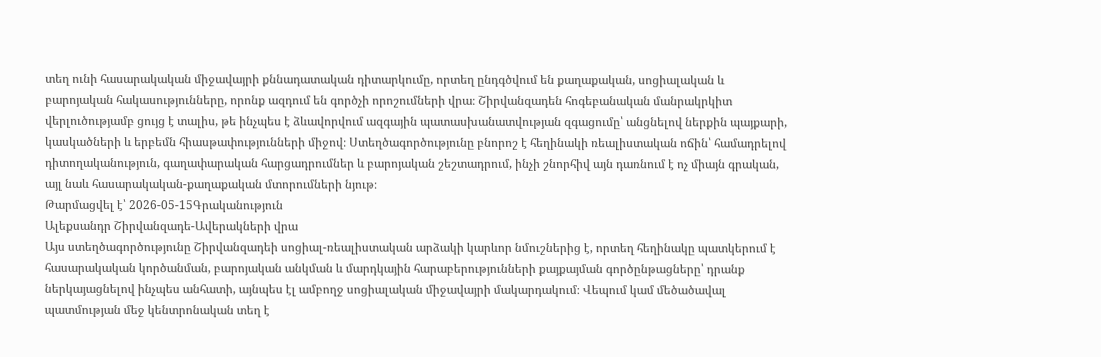տեղ ունի հասարակական միջավայրի քննադատական դիտարկումը, որտեղ ընդգծվում են քաղաքական, սոցիալական և բարոյական հակասությունները, որոնք ազդում են գործչի որոշումների վրա։ Շիրվանզադեն հոգեբանական մանրակրկիտ վերլուծությամբ ցույց է տալիս, թե ինչպես է ձևավորվում ազգային պատասխանատվության զգացումը՝ անցնելով ներքին պայքարի, կասկածների և երբեմն հիասթափությունների միջով։ Ստեղծագործությունը բնորոշ է հեղինակի ռեալիստական ոճին՝ համադրելով դիտողականություն, գաղափարական հարցադրումներ և բարոյական շեշտադրում, ինչի շնորհիվ այն դառնում է ոչ միայն գրական, այլ նաև հասարակական-քաղաքական մտորումների նյութ։
Թարմացվել է՝ 2026-05-15Գրականություն
Ալեքսանդր Շիրվանզադե-Ավերակների վրա
Այս ստեղծագործությունը Շիրվանզադեի սոցիալ-ռեալիստական արձակի կարևոր նմուշներից է, որտեղ հեղինակը պատկերում է հասարակական կործանման, բարոյական անկման և մարդկային հարաբերությունների քայքայման գործընթացները՝ դրանք ներկայացնելով ինչպես անհատի, այնպես էլ ամբողջ սոցիալական միջավայրի մակարդակում։ Վեպում կամ մեծածավալ պատմության մեջ կենտրոնական տեղ է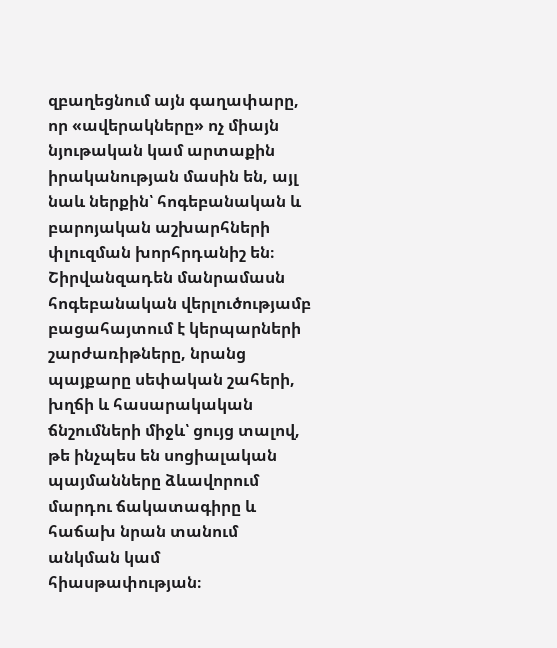զբաղեցնում այն գաղափարը, որ «ավերակները» ոչ միայն նյութական կամ արտաքին իրականության մասին են, այլ նաև ներքին՝ հոգեբանական և բարոյական աշխարհների փլուզման խորհրդանիշ են։ Շիրվանզադեն մանրամասն հոգեբանական վերլուծությամբ բացահայտում է կերպարների շարժառիթները, նրանց պայքարը սեփական շահերի, խղճի և հասարակական ճնշումների միջև՝ ցույց տալով, թե ինչպես են սոցիալական պայմանները ձևավորում մարդու ճակատագիրը և հաճախ նրան տանում անկման կամ հիասթափության։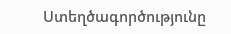Ստեղծագործությունը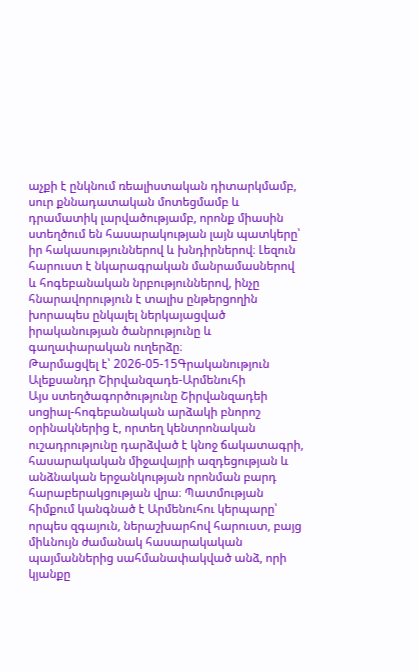աչքի է ընկնում ռեալիստական դիտարկմամբ, սուր քննադատական մոտեցմամբ և դրամատիկ լարվածությամբ, որոնք միասին ստեղծում են հասարակության լայն պատկերը՝ իր հակասություններով և խնդիրներով։ Լեզուն հարուստ է նկարագրական մանրամասներով և հոգեբանական նրբություններով, ինչը հնարավորություն է տալիս ընթերցողին խորապես ընկալել ներկայացված իրականության ծանրությունը և գաղափարական ուղերձը։
Թարմացվել է՝ 2026-05-15Գրականություն
Ալեքսանդր Շիրվանզադե-Արմենուհի
Այս ստեղծագործությունը Շիրվանզադեի սոցիալ-հոգեբանական արձակի բնորոշ օրինակներից է, որտեղ կենտրոնական ուշադրությունը դարձված է կնոջ ճակատագրի, հասարակական միջավայրի ազդեցության և անձնական երջանկության որոնման բարդ հարաբերակցության վրա։ Պատմության հիմքում կանգնած է Արմենուհու կերպարը՝ որպես զգայուն, ներաշխարհով հարուստ, բայց միևնույն ժամանակ հասարակական պայմաններից սահմանափակված անձ, որի կյանքը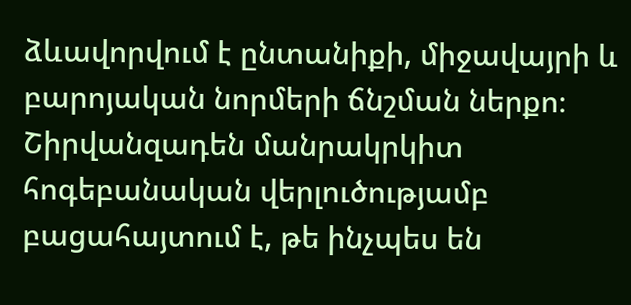ձևավորվում է ընտանիքի, միջավայրի և բարոյական նորմերի ճնշման ներքո։ Շիրվանզադեն մանրակրկիտ հոգեբանական վերլուծությամբ բացահայտում է, թե ինչպես են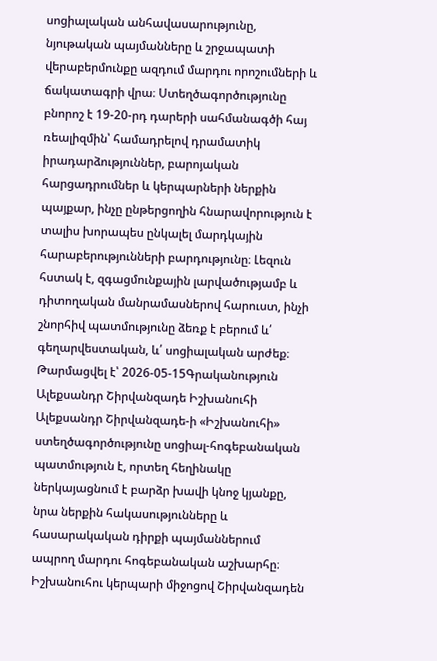սոցիալական անհավասարությունը, նյութական պայմանները և շրջապատի վերաբերմունքը ազդում մարդու որոշումների և ճակատագրի վրա։ Ստեղծագործությունը բնորոշ է 19-20-րդ դարերի սահմանագծի հայ ռեալիզմին՝ համադրելով դրամատիկ իրադարձություններ, բարոյական հարցադրումներ և կերպարների ներքին պայքար, ինչը ընթերցողին հնարավորություն է տալիս խորապես ընկալել մարդկային հարաբերությունների բարդությունը։ Լեզուն հստակ է, զգացմունքային լարվածությամբ և դիտողական մանրամասներով հարուստ, ինչի շնորհիվ պատմությունը ձեռք է բերում և՛ գեղարվեստական, և՛ սոցիալական արժեք։
Թարմացվել է՝ 2026-05-15Գրականություն
Ալեքսանդր Շիրվանզադե Իշխանուհի
Ալեքսանդր Շիրվանզադե-ի «Իշխանուհի» ստեղծագործությունը սոցիալ-հոգեբանական պատմություն է, որտեղ հեղինակը ներկայացնում է բարձր խավի կնոջ կյանքը, նրա ներքին հակասությունները և հասարակական դիրքի պայմաններում ապրող մարդու հոգեբանական աշխարհը։ Իշխանուհու կերպարի միջոցով Շիրվանզադեն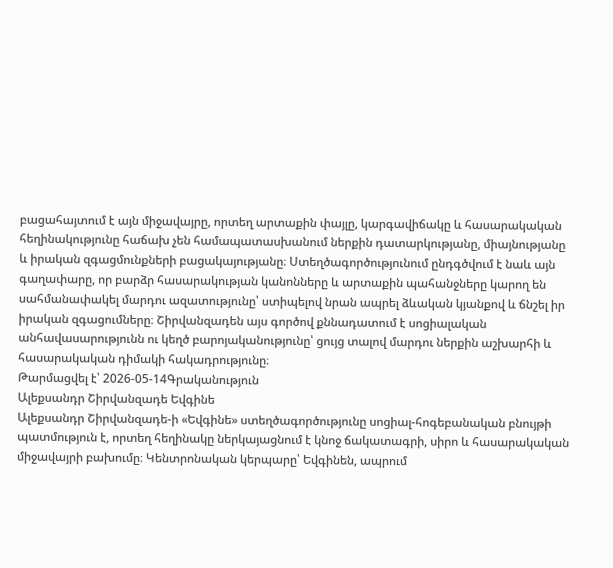բացահայտում է այն միջավայրը, որտեղ արտաքին փայլը, կարգավիճակը և հասարակական հեղինակությունը հաճախ չեն համապատասխանում ներքին դատարկությանը, միայնությանը և իրական զգացմունքների բացակայությանը։ Ստեղծագործությունում ընդգծվում է նաև այն գաղափարը, որ բարձր հասարակության կանոնները և արտաքին պահանջները կարող են սահմանափակել մարդու ազատությունը՝ ստիպելով նրան ապրել ձևական կյանքով և ճնշել իր իրական զգացումները։ Շիրվանզադեն այս գործով քննադատում է սոցիալական անհավասարությունն ու կեղծ բարոյականությունը՝ ցույց տալով մարդու ներքին աշխարհի և հասարակական դիմակի հակադրությունը։
Թարմացվել է՝ 2026-05-14Գրականություն
Ալեքսանդր Շիրվանզադե Եվգինե
Ալեքսանդր Շիրվանզադե-ի «Եվգինե» ստեղծագործությունը սոցիալ-հոգեբանական բնույթի պատմություն է, որտեղ հեղինակը ներկայացնում է կնոջ ճակատագրի, սիրո և հասարակական միջավայրի բախումը։ Կենտրոնական կերպարը՝ Եվգինեն, ապրում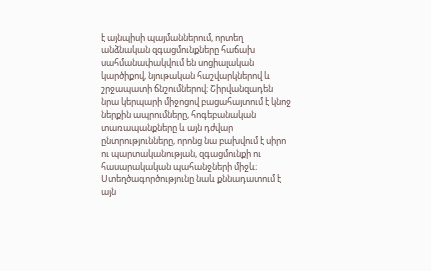է այնպիսի պայմաններում, որտեղ անձնական զգացմունքները հաճախ սահմանափակվում են սոցիալական կարծիքով, նյութական հաշվարկներով և շրջապատի ճնշումներով։ Շիրվանզադեն նրա կերպարի միջոցով բացահայտում է կնոջ ներքին ապրումները, հոգեբանական տառապանքները և այն դժվար ընտրությունները, որոնց նա բախվում է սիրո ու պարտականության, զգացմունքի ու հասարակական պահանջների միջև։ Ստեղծագործությունը նաև քննադատում է այն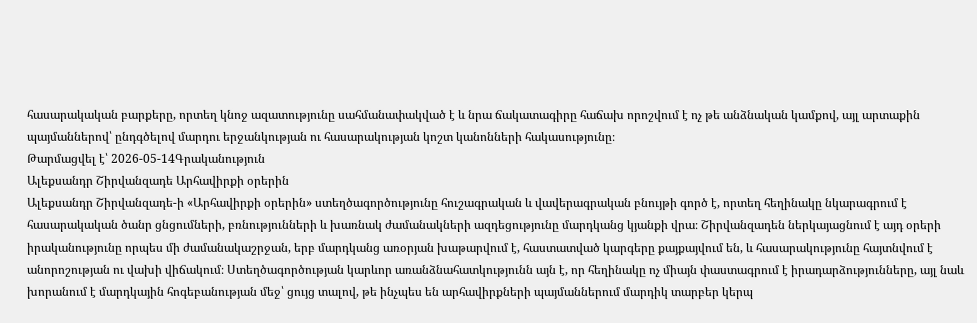հասարակական բարքերը, որտեղ կնոջ ազատությունը սահմանափակված է և նրա ճակատագիրը հաճախ որոշվում է ոչ թե անձնական կամքով, այլ արտաքին պայմաններով՝ ընդգծելով մարդու երջանկության ու հասարակության կոշտ կանոնների հակասությունը։
Թարմացվել է՝ 2026-05-14Գրականություն
Ալեքսանդր Շիրվանզադե Արհավիրքի օրերին
Ալեքսանդր Շիրվանզադե-ի «Արհավիրքի օրերին» ստեղծագործությունը հուշագրական և վավերագրական բնույթի գործ է, որտեղ հեղինակը նկարագրում է հասարակական ծանր ցնցումների, բռնությունների և խառնակ ժամանակների ազդեցությունը մարդկանց կյանքի վրա։ Շիրվանզադեն ներկայացնում է այդ օրերի իրականությունը որպես մի ժամանակաշրջան, երբ մարդկանց առօրյան խաթարվում է, հաստատված կարգերը քայքայվում են, և հասարակությունը հայտնվում է անորոշության ու վախի վիճակում։ Ստեղծագործության կարևոր առանձնահատկությունն այն է, որ հեղինակը ոչ միայն փաստագրում է իրադարձությունները, այլ նաև խորանում է մարդկային հոգեբանության մեջ՝ ցույց տալով, թե ինչպես են արհավիրքների պայմաններում մարդիկ տարբեր կերպ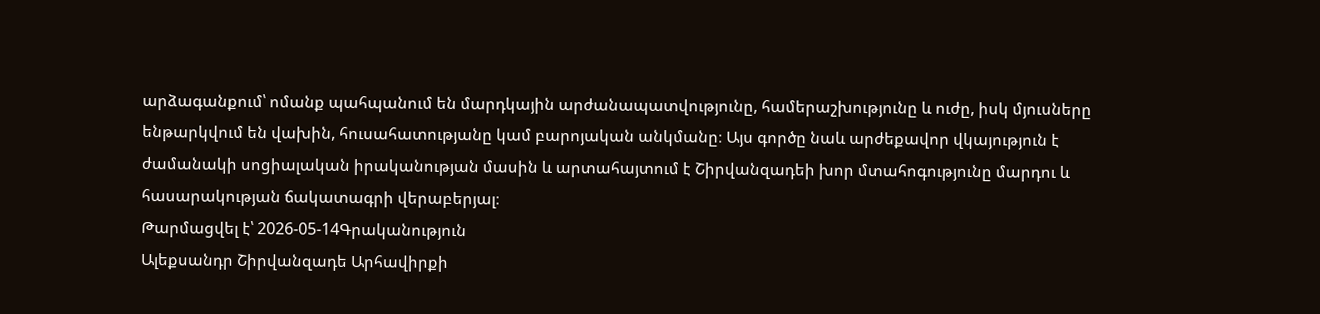արձագանքում՝ ոմանք պահպանում են մարդկային արժանապատվությունը, համերաշխությունը և ուժը, իսկ մյուսները ենթարկվում են վախին, հուսահատությանը կամ բարոյական անկմանը։ Այս գործը նաև արժեքավոր վկայություն է ժամանակի սոցիալական իրականության մասին և արտահայտում է Շիրվանզադեի խոր մտահոգությունը մարդու և հասարակության ճակատագրի վերաբերյալ։
Թարմացվել է՝ 2026-05-14Գրականություն
Ալեքսանդր Շիրվանզադե Արհավիրքի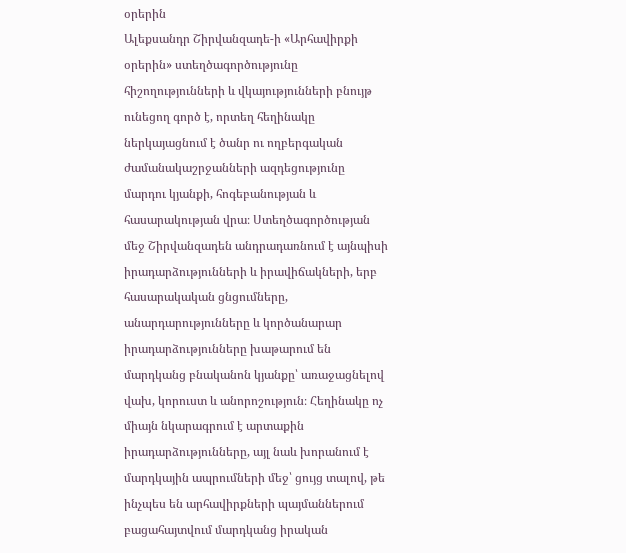օրերին
Ալեքսանդր Շիրվանզադե-ի «Արհավիրքի օրերին» ստեղծագործությունը հիշողությունների և վկայությունների բնույթ ունեցող գործ է, որտեղ հեղինակը ներկայացնում է ծանր ու ողբերգական ժամանակաշրջանների ազդեցությունը մարդու կյանքի, հոգեբանության և հասարակության վրա։ Ստեղծագործության մեջ Շիրվանզադեն անդրադառնում է այնպիսի իրադարձությունների և իրավիճակների, երբ հասարակական ցնցումները, անարդարությունները և կործանարար իրադարձությունները խաթարում են մարդկանց բնականոն կյանքը՝ առաջացնելով վախ, կորուստ և անորոշություն։ Հեղինակը ոչ միայն նկարագրում է արտաքին իրադարձությունները, այլ նաև խորանում է մարդկային ապրումների մեջ՝ ցույց տալով, թե ինչպես են արհավիրքների պայմաններում բացահայտվում մարդկանց իրական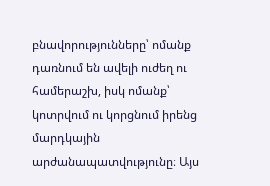բնավորությունները՝ ոմանք դառնում են ավելի ուժեղ ու համերաշխ, իսկ ոմանք՝ կոտրվում ու կորցնում իրենց մարդկային արժանապատվությունը։ Այս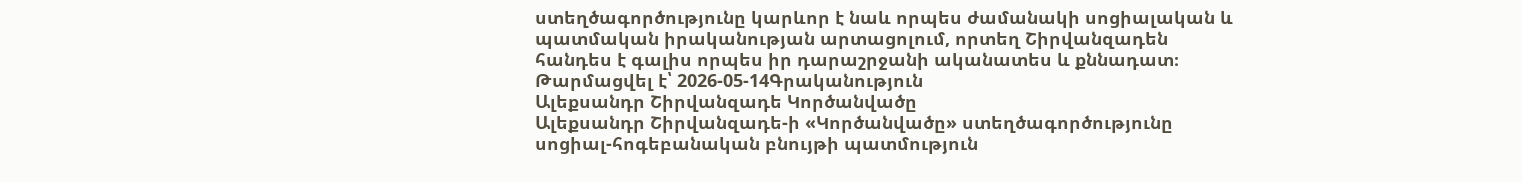ստեղծագործությունը կարևոր է նաև որպես ժամանակի սոցիալական և պատմական իրականության արտացոլում, որտեղ Շիրվանզադեն հանդես է գալիս որպես իր դարաշրջանի ականատես և քննադատ։
Թարմացվել է՝ 2026-05-14Գրականություն
Ալեքսանդր Շիրվանզադե Կործանվածը
Ալեքսանդր Շիրվանզադե-ի «Կործանվածը» ստեղծագործությունը սոցիալ-հոգեբանական բնույթի պատմություն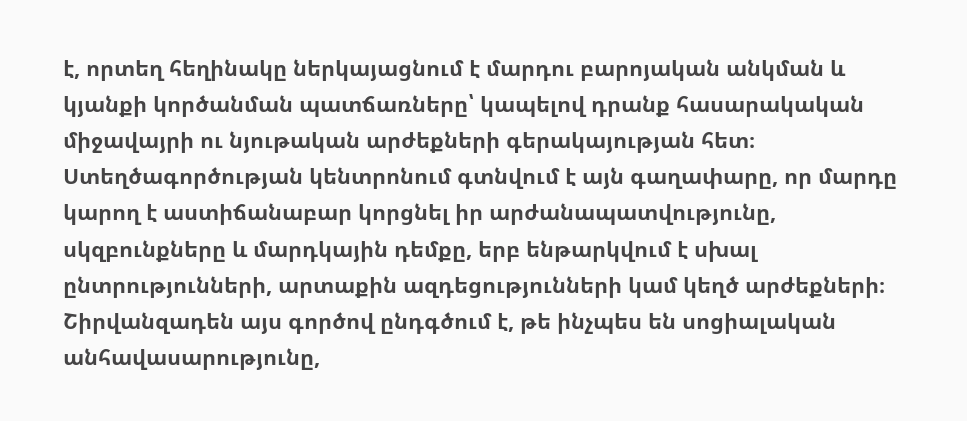է, որտեղ հեղինակը ներկայացնում է մարդու բարոյական անկման և կյանքի կործանման պատճառները՝ կապելով դրանք հասարակական միջավայրի ու նյութական արժեքների գերակայության հետ։ Ստեղծագործության կենտրոնում գտնվում է այն գաղափարը, որ մարդը կարող է աստիճանաբար կորցնել իր արժանապատվությունը, սկզբունքները և մարդկային դեմքը, երբ ենթարկվում է սխալ ընտրությունների, արտաքին ազդեցությունների կամ կեղծ արժեքների։ Շիրվանզադեն այս գործով ընդգծում է, թե ինչպես են սոցիալական անհավասարությունը,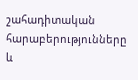շահադիտական հարաբերությունները և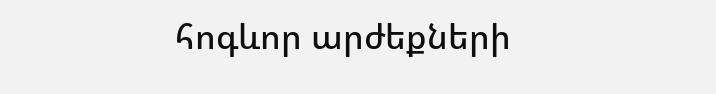հոգևոր արժեքների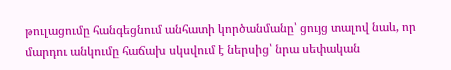թուլացումը հանգեցնում անհատի կործանմանը՝ ցույց տալով նաև, որ մարդու անկումը հաճախ սկսվում է ներսից՝ նրա սեփական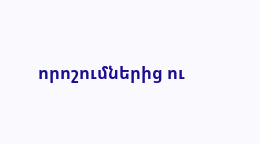որոշումներից ու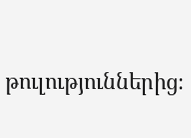թուլություններից։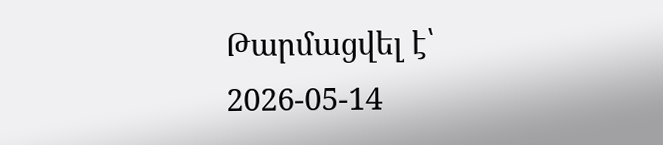Թարմացվել է՝ 2026-05-14